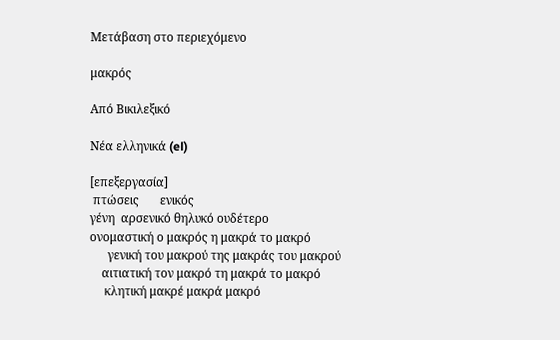Μετάβαση στο περιεχόμενο

μακρός

Από Βικιλεξικό

Νέα ελληνικά (el)

[επεξεργασία]
 πτώσεις       ενικός
γένη  αρσενικό θηλυκό ουδέτερο
ονομαστική ο μακρός η μακρά το μακρό
      γενική του μακρού της μακράς του μακρού
    αιτιατική τον μακρό τη μακρά το μακρό
     κλητική μακρέ μακρά μακρό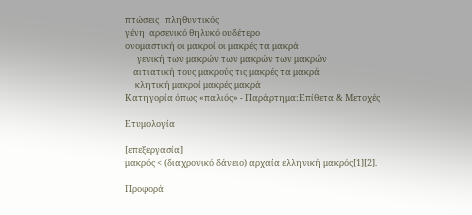πτώσεις   πληθυντικός
γένη  αρσενικό θηλυκό ουδέτερο
ονομαστική οι μακροί οι μακρές τα μακρά
      γενική των μακρών των μακρών των μακρών
    αιτιατική τους μακρούς τις μακρές τα μακρά
     κλητική μακροί μακρές μακρά
Κατηγορία όπως «παλιός» - Παράρτημα:Επίθετα & Μετοχές

Ετυμολογία

[επεξεργασία]
μακρός < (διαχρονικό δάνειο) αρχαία ελληνική μακρός[1][2].

Προφορά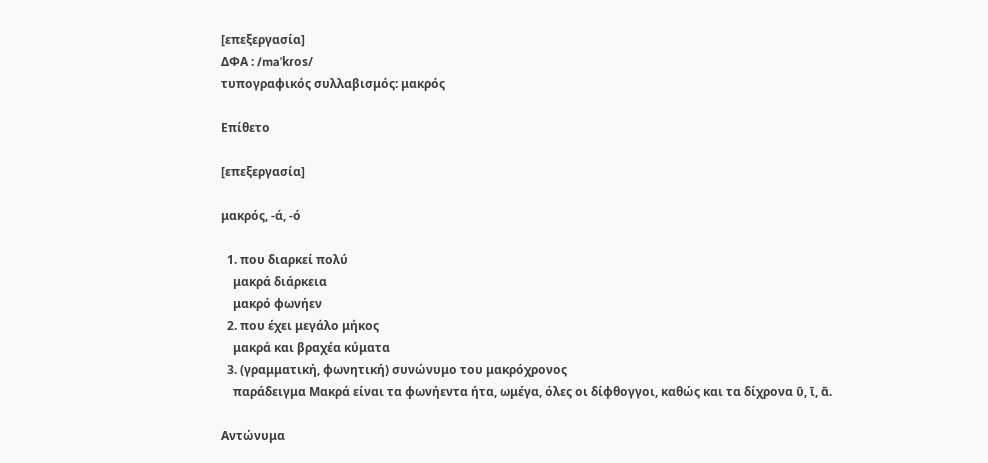[επεξεργασία]
ΔΦΑ : /maˈkɾos/
τυπογραφικός συλλαβισμός: μακρός

Επίθετο

[επεξεργασία]

μακρός, -ά, -ό

  1. που διαρκεί πολύ
    μακρά διάρκεια
    μακρό φωνήεν
  2. που έχει μεγάλο μήκος
    μακρά και βραχέα κύματα
  3. (γραμματική, φωνητική) συνώνυμο του μακρόχρονος
    παράδειγμα Μακρά είναι τα φωνήεντα ήτα, ωμέγα, όλες οι δίφθογγοι, καθώς και τα δίχρονα ῡ, ῑ, ᾱ.

Αντώνυμα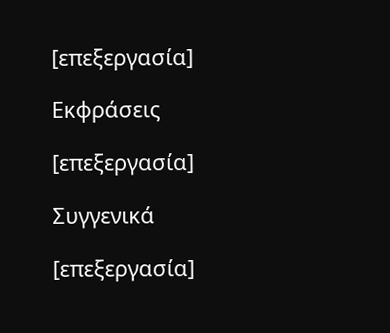[επεξεργασία]

Εκφράσεις

[επεξεργασία]

Συγγενικά

[επεξεργασία]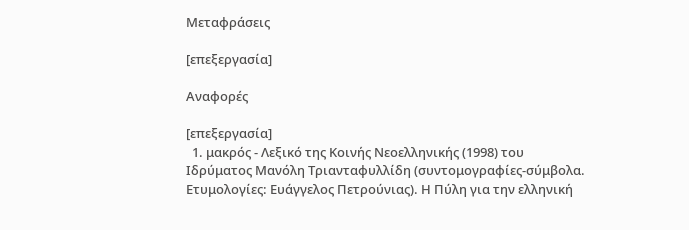Μεταφράσεις

[επεξεργασία]

Αναφορές

[επεξεργασία]
  1. μακρός - Λεξικό της Κοινής Νεοελληνικής (1998) του Ιδρύματος Μανόλη Τριανταφυλλίδη (συντομογραφίες-σύμβολα. Ετυμολογίες: Ευάγγελος Πετρούνιας). Η Πύλη για την ελληνική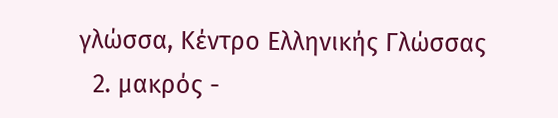γλώσσα, Κέντρο Ελληνικής Γλώσσας
  2. μακρός -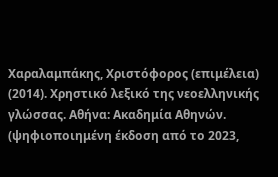Χαραλαμπάκης, Χριστόφορος (επιμέλεια) (2014). Χρηστικό λεξικό της νεοελληνικής γλώσσας. Αθήνα: Ακαδημία Αθηνών. (ψηφιοποιημένη έκδοση από το 2023,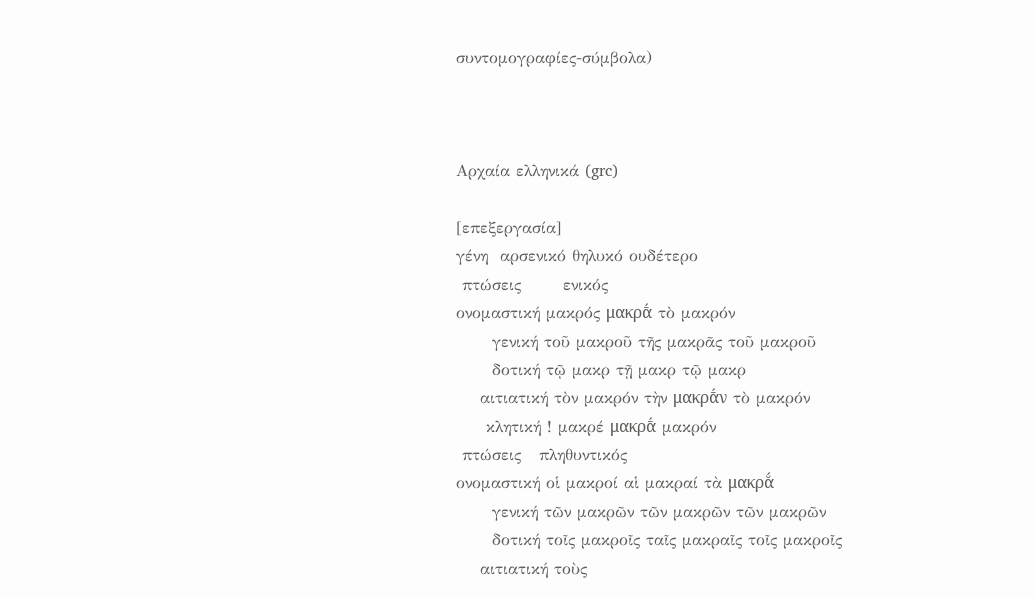συντομογραφίες-σύμβολα)



Αρχαία ελληνικά (grc)

[επεξεργασία]
γένη  αρσενικό θηλυκό ουδέτερο
 πτώσεις       ενικός
ονομαστική μακρός μακρᾱ́ τὸ μακρόν
      γενική τοῦ μακροῦ τῆς μακρᾶς τοῦ μακροῦ
      δοτική τῷ μακρ τῇ μακρ τῷ μακρ
    αιτιατική τὸν μακρόν τὴν μακρᾱ́ν τὸ μακρόν
     κλητική ! μακρέ μακρᾱ́ μακρόν
 πτώσεις   πληθυντικός
ονομαστική οἱ μακροί αἱ μακραί τὰ μακρᾰ́
      γενική τῶν μακρῶν τῶν μακρῶν τῶν μακρῶν
      δοτική τοῖς μακροῖς ταῖς μακραῖς τοῖς μακροῖς
    αιτιατική τοὺς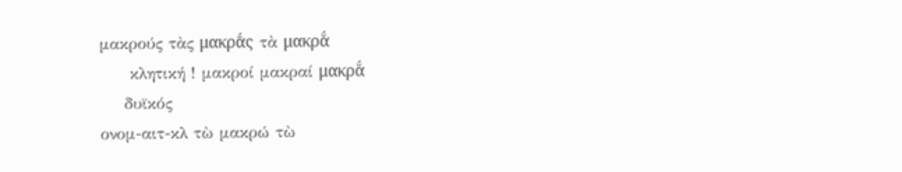μακρούς τὰς μακρᾱ́ς τὰ μακρᾰ́
     κλητική ! μακροί μακραί μακρᾰ́
    δυϊκός
ονομ-αιτ-κλ τὼ μακρώ τὼ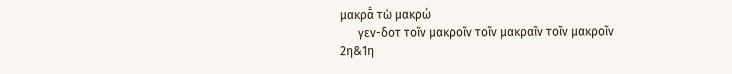μακρᾱ́ τὼ μακρώ
      γεν-δοτ τοῖν μακροῖν τοῖν μακραῖν τοῖν μακροῖν
2η&1η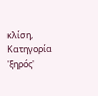κλίση, Κατηγορία 'ξηρός'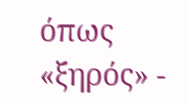όπως «ξηρός» -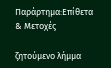Παράρτημα:Επίθετα & Μετοχές

ζητούμενο λήμμα